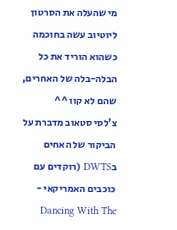מי שהעלה את הסרטון ליוטיוב עשה בחוכמה כשהוא הוריד את כל הבלה-בלה של האחרים, שהם לא קוו ^^
צ'לסי סטאוב מדברת על הביקור של האחים בDWTS (רוקדים עם כוכבים האמריקאי - Dancing With The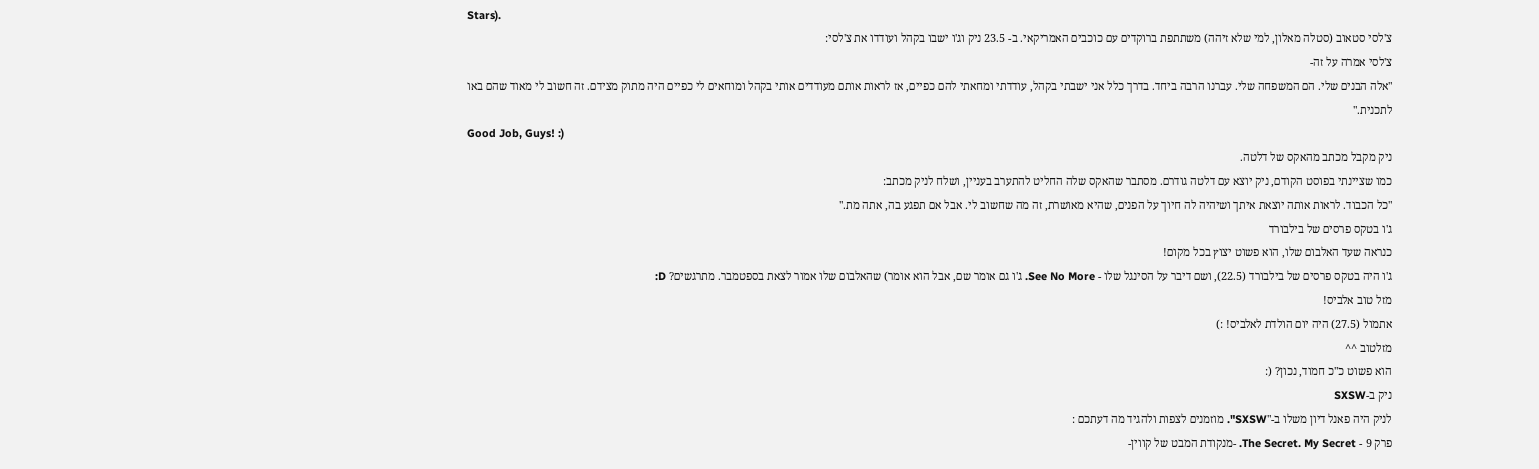Stars).
צ'לסי סטאוב (סטלה מאלון, למי שלא זיהה) משתתפת ברוקדים עם כוכבים האמריקאי. ב- 23.5 ניק וג'ו ישבו בקהל ועודדו את צ'לסי:
צ'לסי אמרה על זה-
"אלה הבנים שלי. הם המשפחה שלי. עברנו הרבה ביחד. בדרך כלל אני ישבתי בקהל, עודדתי ומחאתי להם כפיים, אז לראות אותם מעודדים אותי בקהל ומוחאים לי כפיים היה מתוק מצידם. זה חשוב לי מאוד שהם באו לתכנית."
Good Job, Guys! :)
ניק מקבל מכתב מהאקס של דלטה.
כמו שציינתי בפוסט הקודם, ניק יוצא עם דלטה גודרם. מסתבר שהאקס שלה החליט להתערב בעניין, ושלח לניק מכתב:
"כל הכבוד. לראות אותה יוצאת איתך ושיהיה לה חיוך על הפנים, שהיא מאושרת, זה מה שחשוב לי. אבל אם תפגע בה, אתה מת."
ג'ו בטקס פרסים של בילבורד
כנראה שעד האלבום שלו, הוא פשוט יצוץ בכל מקום!
ג'ו היה בטקס פרסים של בילבורד (22.5), ושם דיבר על הסינגל שלו - See No More. ג'ו גם אומר שם, אבל הוא אומר) שהאלבום שלו אמור לצאת בספטמבר. מתרגשים? D:
מזל טוב אלביס!
אתמול (27.5) היה יום הולדת לאלביס! :)
מזלטוב ^^
הוא פשוט כ"כ חמוד, נכון? (:
ניק ב-SXSW
לניק היה פאנל דיון משלו ב-"SXSW". מוזמנים לצפות ולהגיד מה דעתכם :
פרק 9 - The Secret. My Secret. -מנקודת המבט של קווין-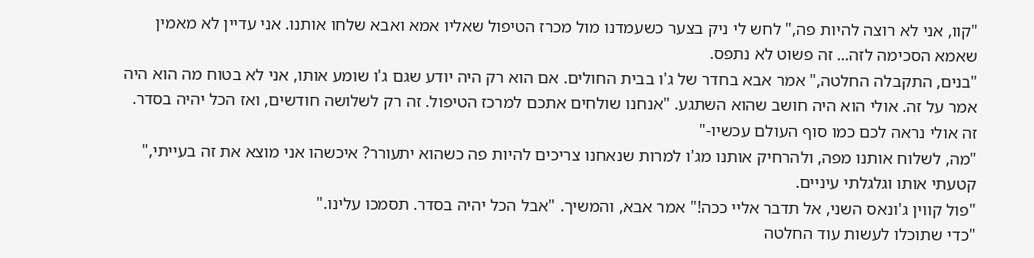"קוו, אני לא רוצה להיות פה," לחש לי ניק בצער כשעמדנו מול מכרז הטיפול שאליו אמא ואבא שלחו אותנו. אני עדיין לא מאמין שאמא הסכימה לזה... זה פשוט לא נתפס.
"בנים, התקבלה החלטה," אמר אבא בחדר של ג'ו בבית החולים. אם הוא רק היה יודע שגם ג'ו שומע אותו, אני לא בטוח מה הוא היה אמר על זה. אולי הוא היה חושב שהוא השתגע. "אנחנו שולחים אתכם למרכז הטיפול. זה רק לשלושה חודשים, ואז הכל יהיה בסדר. זה אולי נראה לכם כמו סוף העולם עכשיו-"
"מה, לשלוח אותנו מפה, ולהרחיק אותנו מג'ו למרות שנאחנו צריכים להיות פה כשהוא יתעורר? איכשהו אני מוצא את זה בעייתי," קטעתי אותו וגלגלתי עיניים.
"פול קווין ג'ונאס השני, אל תדבר אליי ככה!" אמר אבא, והמשיך. "אבל הכל יהיה בסדר. תסמכו עלינו."
"כדי שתוכלו לעשות עוד החלטה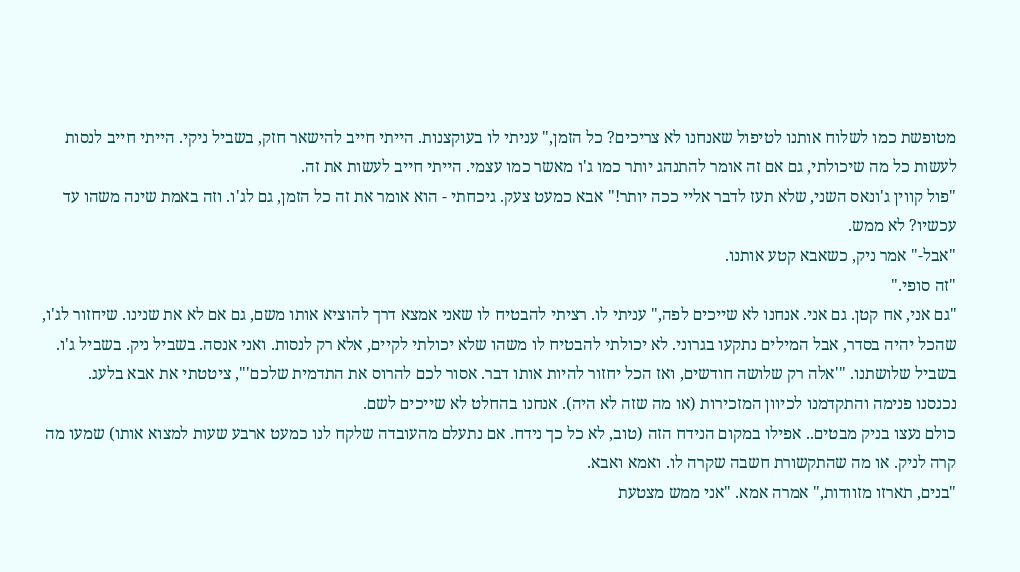מטופשת כמו לשלוח אותנו לטיפול שאנחנו לא צריכים? כל הזמן," עניתי לו בעוקצנות. הייתי חייב להישאר חזק, בשביל ניקי. הייתי חייב לנסות לעשות כל מה שיכולתי, גם אם זה אומר להתנהג יותר כמו ג'ו מאשר כמו עצמי. הייתי חייב לעשות את זה.
"פול קווין ג'ונאס השני, שלא תעז לדבר אליי ככה יותר!" אבא כמעט צעק. גיכחתי - הוא אומר את זה כל הזמן, גם לג'ו. וזה באמת שינה משהו עד עכשיו? לא ממש.
"אבל-" אמר ניק, כשאבא קטע אותנו.
"זה סופי."
"גם אני, אח קטן. גם אני. אנחנו לא שייכים לפה," עניתי לו. רציתי להבטיח לו שאני אמצא דרך להוציא אותו משם, גם אם לא את שנינו. שיחזור לג'ו, שהכל יהיה בסדר, אבל המילים נתקעו בגרוני. לא יכולתי להבטיח לו משהו שלא יכולתי לקיים, אלא רק לנסות. ואני אנסה. בשביל ניק. בשביל ג'ו. בשביל שלושתנו. "'אלה רק שלושה חודשים, ואז הכל יחזור להיות אותו דבר. אסור לכם להרוס את התדמית שלכם'", ציטטתי את אבא בלעג.
נכנסנו פנימה והתקדמנו לכיוון המזכירות (או מה שזה לא היה). אנחנו בהחלט לא שייכים לשם.
כולם נעצו בניק מבטים.. אפילו במקום הנידח הזה (טוב, לא כל כך נידח. אם נתעלם מהעובדה שלקח לנו כמעט ארבע שעות למצוא אותו) שמעו מה קרה לניק. או מה שהתקשורת חשבה שקרה לו. ואמא ואבא.
"בנים, תארזו מזוודות," אמרה אמא. "אני ממש מצטעת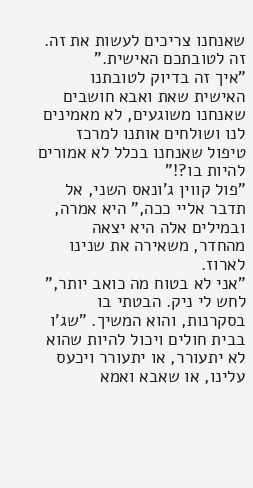שאנחנו צריכים לעשות את זה. זה לטובתכם האישית."
"איך זה בדיוק לטובתנו האישית שאת ואבא חושבים שאנחנו משוגעים, לא מאמינים לנו ושולחים אותנו למרכז טיפול שאנחנו בכלל לא אמורים להיות בו?!"
"פול קווין ג'ונאס השני, אל תדבר אליי ככה," היא אמרה, ובמילים אלה היא יצאה מהחדר, משאירה את שנינו לארוז.
"אני לא בטוח מה כואב יותר," לחש לי ניק. הבטתי בו בסקרנות, והוא המשיך. "שג'ו בבית חולים ויכול להיות שהוא לא יתעורר, או יתעורר ויכעס עלינו, או שאבא ואמא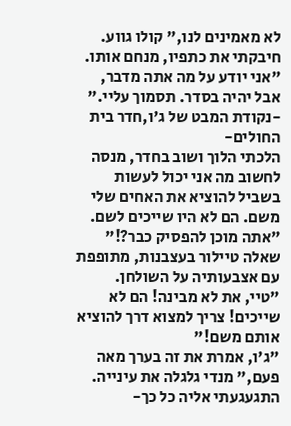לא מאמינים לנו," קולו גווע. חיבקתי את כתפיו, מנחם אותו.
"אני יודע על מה אתה מדבר, אבל יהיה בסדר. תסמוך עליי."
-נקודת המבט של ג'ו,חדר בית החולים-
הלכתי הלוך ושוב בחדר, מנסה לחשוב מה אני יכול לעשות בשביל להוציא את האחים שלי משם. הם לא היו שייכים לשם.
"אתה מוכן להפסיק כבר?!" שאלה טיילור בעצבנות, מתופפת עם אצבעותיה על השולחן.
"טיי, את לא מבינה! הם לא שייכים! צריך למצוא דרך להוציא אותם משם!"
"ג'ו, אמרת את זה בערך מאה פעם," מנדי גלגלה את עינייה. התגעגעתי אליה כל כך-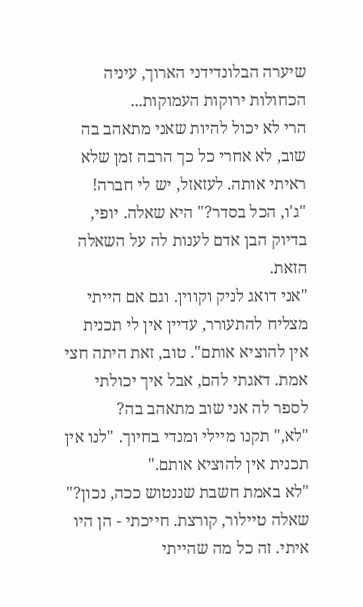שיערה הבלונדידני הארוך, עיניה הכחולות ירוקות העמוקות...
הרי לא יכול להיות שאני מתאהב בה שוב, לא אחרי כל כך הרבה זמן שלא ראיתי אותה. לעזאזל, יש לי חברה!
"ג'ו, הכל בסדר?" היא שאלה. יופי, בדיוק הבן אדם לענות לה על השאלה הזאת.
"אני דואג לניק וקווין. וגם אם הייתי מצליח להתעורר, עדיין אין לי תכנית אין להוציא אותם". טוב, זאת היתה חצי אמת. דאגתי להם, אבל איך יכולתי לספר לה אני שוב מתאהב בה?
"לא," תקנו מיילי ומנדי בחיוך. "לנו אין תכנית אין להוציא אותם."
"לא באמת חשבת שננטוש ככה, נכון?" שאלה טיילור, קורצת. חייכתי - הן היו איתי. זה כל מה שהייתי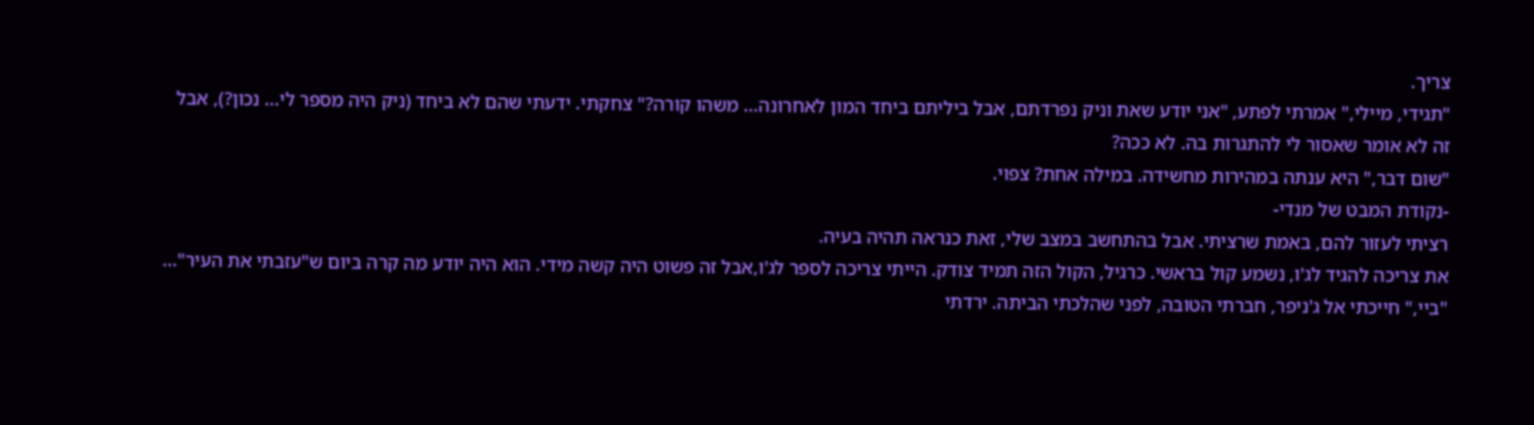צריך.
"תגידי, מיילי," אמרתי לפתע, "אני יודע שאת וניק נפרדתם, אבל ביליתם ביחד המון לאחרונה... משהו קורה?" צחקתי. ידעתי שהם לא ביחד (ניק היה מספר לי... נכון?), אבל זה לא אומר שאסור לי להתגרות בה. לא ככה?
"שום דבר," היא ענתה במהירות מחשידה. במילה אחת? צפוי.
-נקודת המבט של מנדי-
רציתי לעזור להם, באמת שרציתי. אבל בהתחשב במצב שלי, זאת כנראה תהיה בעיה.
את צריכה להגיד לג'ו, נשמע קול בראשי. כרגיל, הקול הזה תמיד צודק. הייתי צריכה לספר לג'ו,אבל זה פשוט היה קשה מידי. הוא היה יודע מה קרה ביום ש"עזבתי את העיר"...
"ביי," חייכתי אל ג'ניפר, חברתי הטובה, לפני שהלכתי הביתה. ירדתי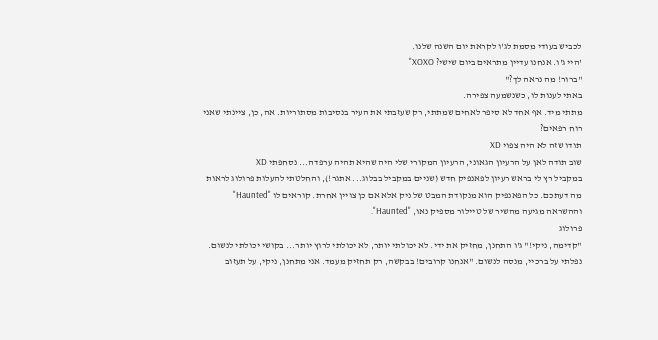לכביש בעודי מסמת לג'ו לקראת יום השנה שלנו.
'היי ג'ו. אנחנו עדיין מתראים ביום שישי? XOXO"
"ברור! מה נראה לך?"
באתי לענות לו, כשנשמעה צפירה.
מתתי מיד. אף אחד לא סיפר לאחים שמתתי, רק שעזבתי את העיר בנסיבות מסתוריות. אה, כן, ציינתי שאני רוח רפאים?
תודו שזה לא היה צפוי XD
שוב תודה לאן על הרעיון הגאוני, הרעיון המקורי שלי היה שהיא תהיה ערפדה... נסחפתי XD
במקביל רץ לי בראש רעיון לפאנפיק חדש (שניים במקביל בבלוג... אתגר!), והחלטתי להעלות פרולוג לראות מה דעתכם. כל הפאנפיק הוא מנקודת המבט של ניק אלא אם כן צויין אחרת. קוראים לו "Haunted" וההשראה מגיעה מהשיר של טיילור מספיק נאו, "Haunted".
פרולוג
"קדימה, ניקי!" ג'ו התחנן, מחזיק את ידי. לא יכולתי יותר, לא יכולתי לרוץ יותר... בקושי יכולתי לנשום. נפלתי על ברכיי, מנסה לנשום. "אנחנו קרובים! בבקשה, רק תחזיק מעמד. אני מתחנן, ניקי, על תעזוב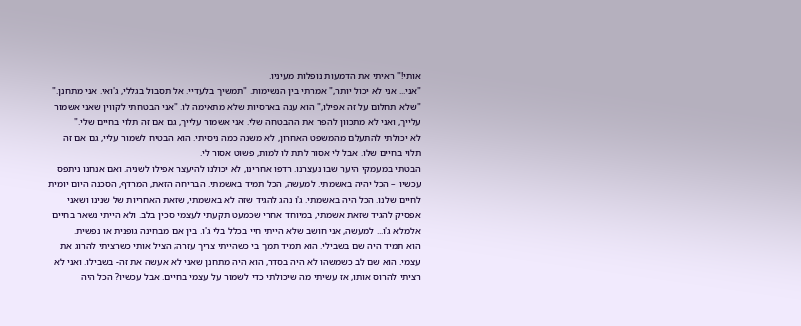אותי!" ראיתי את הדמעות נופלות מעיניו.
"אני... אני לא יכול יותר," אמרתי בין הנשימות. "תמשיך בלעדיי. אל תסבול בגללי, ג'ואי. אני מתחנן."
"שלא תחלום על זה אפילו," הוא ענה בארסיות שלא מתאימה לו. "אני הבטחתי לקווין שאני אשמור עלייך, ואני לא מתכוון להפר את ההבטחה שלי. אני אשמור עלייך, גם אם זה תלוי בחיים שלי."
לא יכולתי להתעלם מהמשפט האחרון, לא משנה כמה ניסיתי. הוא הבטיח לשמור עליי, גם אם זה תלוי בחיים שלו. אבל לי אסור לתת לו למות, פשוט אסור לי.
הבטתי במעמקי היער שבו נעצרנו. רדפו אחרינו, לא יכולנו להיעצר אפילו לשניה. ואם אנחנו ניתפס עכשיו – הכל יהיה באשמתי. למעשה, הכל תמיד באשמתי. הבריחה הזאת, המרדף, הסכנה היום יומית לחיים שלנו. הכל היה באשמתי. ג'ו נהג להגיד שזה לא באשמתי, שזאת האחריות של שנינו ושאני אפסיק להגיד שזאת אשמתי, במיוחד אחרי שכמעט תקעתי לעצמי סכין בלב. ולא הייתי נשאר בחיים אלמלא ג'ו... למעשה, אני חושב שלא הייתי חיי בכלל בלי ג'ו. בין אם מבחינה גופנית או נפשית.
הוא תמיד היה שם בשבילי. הוא תמיד תמך בי כשהייתי צריך עזרה; הציל אותי כשרציתי להרוג את עצמי. הוא שם לב כשמשהו לא היה בסדר, הוא היה מתחנן שאני לא אעשה את זה- בשבילו. ואני לא רציתי להרוס אותו, אז עשיתי מה שיכולתי כדי לשמור על עצמי בחיים. אבל עכשיו? הכל היה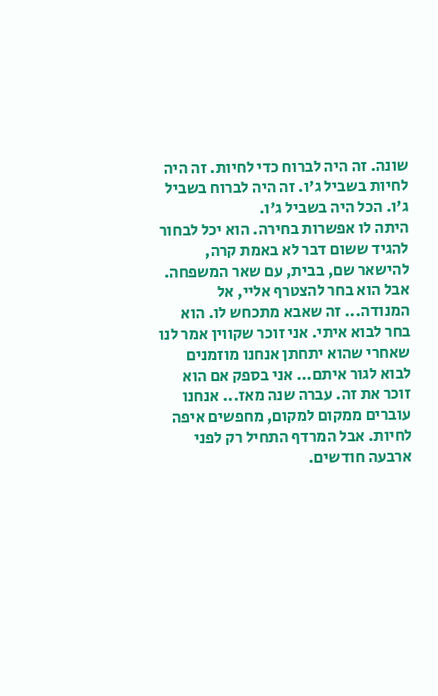שונה. זה היה לברוח כדי לחיות. זה היה לחיות בשביל ג'ו. זה היה לברוח בשביל ג'ו. הכל היה בשביל ג'ו.
היתה לו אפשרות בחירה. הוא יכל לבחור להגיד ששום דבר לא באמת קרה, להישאר שם, בבית, עם שאר המשפחה. אבל הוא בחר להצטרף אליי, אל המנודה... זה שאבא מתכחש לו. הוא בחר לבוא איתי. אני זוכר שקווין אמר לנו שאחרי שהוא יתחתן אנחנו מוזמנים לבוא לגור איתם... אני בספק אם הוא זוכר את זה. עברה שנה מאז... אנחנו עוברים ממקום למקום, מחפשים איפה לחיות. אבל המרדף התחיל רק לפני ארבעה חודשים.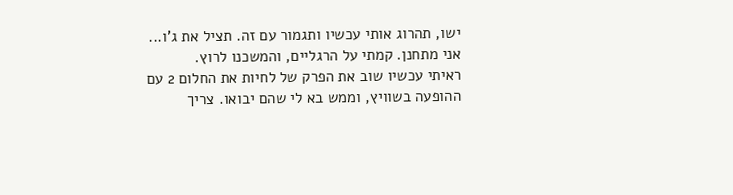ישו, תהרוג אותי עכשיו ותגמור עם זה. תציל את ג'ו... אני מתחנן. קמתי על הרגליים, והמשכנו לרוץ.
ראיתי עכשיו שוב את הפרק של לחיות את החלום 2 עם ההופעה בשוויץ, וממש בא לי שהם יבואו. צריך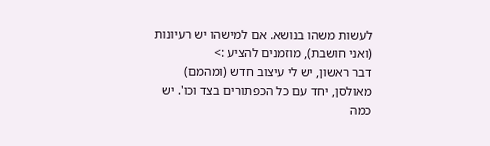לעשות משהו בנושא. אם למישהו יש רעיונות (ואני חושבת), מוזמנים להציע :>
דבר ראשון, יש לי עיצוב חדש (ומהמם) מאולסן, יחד עם כל הכפתורים בצד וכו'. יש כמה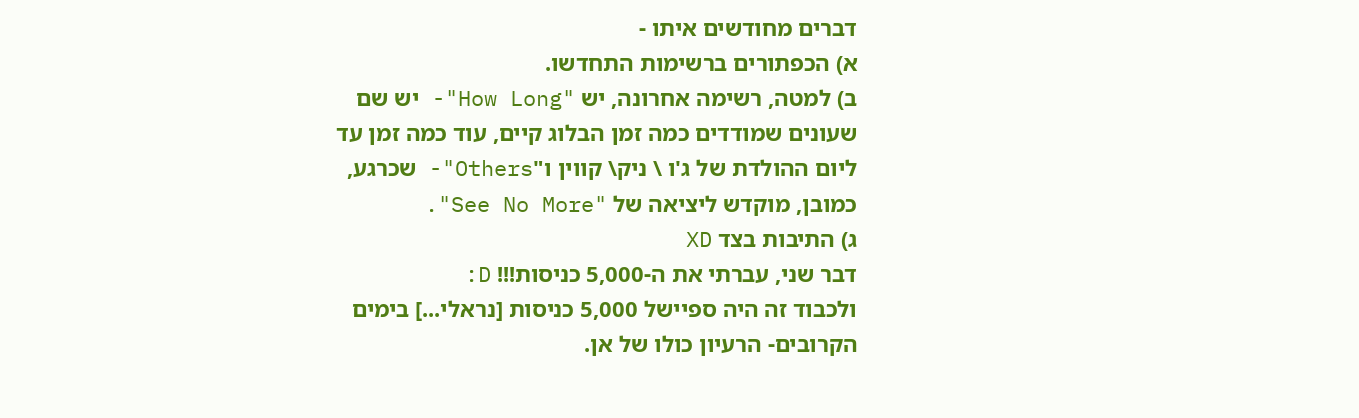דברים מחודשים איתו -
א) הכפתורים ברשימות התחדשו.
ב) למטה, רשימה אחרונה, יש "How Long"- יש שם שעונים שמודדים כמה זמן הבלוג קיים, עוד כמה זמן עד ליום ההולדת של ג'ו \ ניק\ קווין ו"Others"- שכרגע, כמובן, מוקדש ליציאה של "See No More".
ג) התיבות בצד XD
דבר שני, עברתי את ה-5,000 כניסות!!! D:
ולכבוד זה היה ספיישל 5,000 כניסות [נראלי...] בימים הקרובים- הרעיון כולו של אן.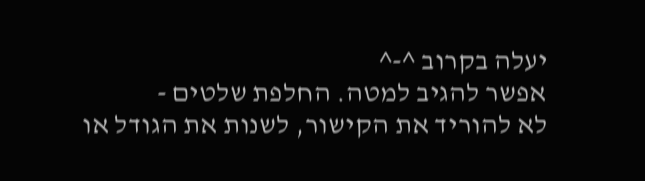יעלה בקרוב ^-^
אפשר להגיב למטה. החלפת שלטים -
לא להוריד את הקישור, לשנות את הגודל או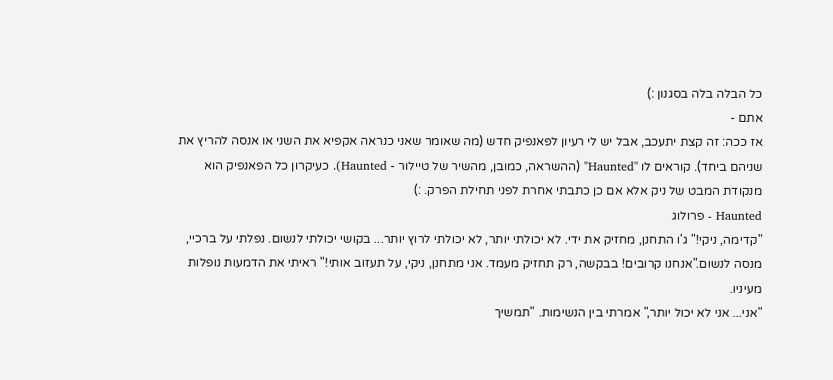כל הבלה בלה בסגנון :)
אתם -
אז ככה: זה קצת יתעכב, אבל יש לי רעיון לפאנפיק חדש (מה שאומר שאני כנראה אקפיא את השני או אנסה להריץ את שניהם ביחד). קוראים לו "Haunted" (ההשראה, כמובן, מהשיר של טיילור - Haunted). כעיקרון כל הפאנפיק הוא מנקודת המבט של ניק אלא אם כן כתבתי אחרת לפני תחילת הפרק. :)
Haunted - פרולוג
"קדימה, ניקי!" ג'ו התחנן, מחזיק את ידי. לא יכולתי יותר, לא יכולתי לרוץ יותר... בקושי יכולתי לנשום. נפלתי על ברכיי, מנסה לנשום."אנחנו קרובים! בבקשה, רק תחזיק מעמד. אני מתחנן, ניקי, על תעזוב אותי!" ראיתי את הדמעות נופלות מעיניו.
"אני... אני לא יכול יותר," אמרתי בין הנשימות. "תמשיך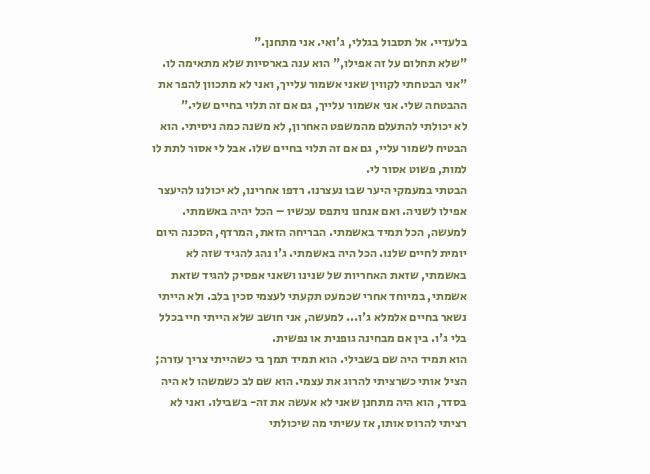בלעדיי. אל תסבול בגללי, ג'ואי. אני מתחנן."
"שלא תחלום על זה אפילו," הוא ענה בארסיות שלא מתאימה לו. "אני הבטחתי לקווין שאני אשמור עלייך, ואני לא מתכוון להפר את ההבטחה שלי. אני אשמור עלייך, גם אם זה תלוי בחיים שלי."
לא יכולתי להתעלם מהמשפט האחרון, לא משנה כמה ניסיתי. הוא הבטיח לשמור עליי, גם אם זה תלוי בחיים שלו. אבל לי אסור לתת לו למות, פשוט אסור לי.
הבטתי במעמקי היער שבו נעצרנו. רדפו אחרינו, לא יכולנו להיעצר אפילו לשניה. ואם אנחנו ניתפס עכשיו – הכל יהיה באשמתי. למעשה, הכל תמיד באשמתי. הבריחה הזאת, המרדף, הסכנה היום יומית לחיים שלנו. הכל היה באשמתי. ג'ו נהג להגיד שזה לא באשמתי, שזאת האחריות של שנינו ושאני אפסיק להגיד שזאת אשמתי, במיוחד אחרי שכמעט תקעתי לעצמי סכין בלב. ולא הייתי נשאר בחיים אלמלא ג'ו... למעשה, אני חושב שלא הייתי חיי בכלל בלי ג'ו. בין אם מבחינה גופנית או נפשית.
הוא תמיד היה שם בשבילי. הוא תמיד תמך בי כשהייתי צריך עזרה; הציל אותי כשרציתי להרוג את עצמי. הוא שם לב כשמשהו לא היה בסדר, הוא היה מתחנן שאני לא אעשה את זה- בשבילו. ואני לא רציתי להרוס אותו, אז עשיתי מה שיכולתי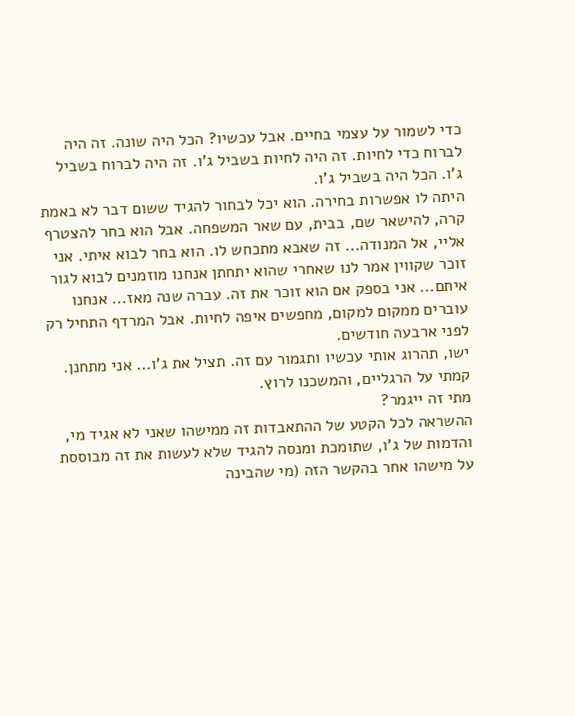כדי לשמור על עצמי בחיים. אבל עכשיו? הכל היה שונה. זה היה לברוח כדי לחיות. זה היה לחיות בשביל ג'ו. זה היה לברוח בשביל ג'ו. הכל היה בשביל ג'ו.
היתה לו אפשרות בחירה. הוא יכל לבחור להגיד ששום דבר לא באמת קרה, להישאר שם, בבית, עם שאר המשפחה. אבל הוא בחר להצטרף אליי, אל המנודה... זה שאבא מתכחש לו. הוא בחר לבוא איתי. אני זוכר שקווין אמר לנו שאחרי שהוא יתחתן אנחנו מוזמנים לבוא לגור איתם... אני בספק אם הוא זוכר את זה. עברה שנה מאז... אנחנו עוברים ממקום למקום, מחפשים איפה לחיות. אבל המרדף התחיל רק לפני ארבעה חודשים.
ישו, תהרוג אותי עכשיו ותגמור עם זה. תציל את ג'ו... אני מתחנן. קמתי על הרגליים, והמשכנו לרוץ.
מתי זה ייגמר?
ההשראה לכל הקטע של ההתאבדות זה ממישהו שאני לא אגיד מי, והדמות של ג'ו, שתומכת ומנסה להגיד שלא לעשות את זה מבוססת על מישהו אחר בהקשר הזה (מי שהבינה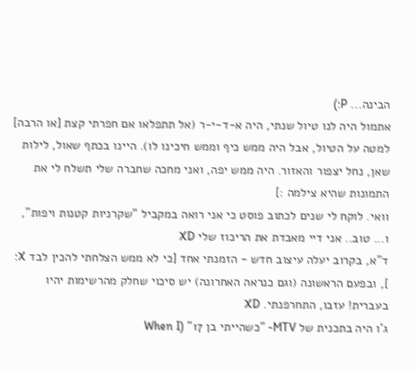הבינה... P:)
אתמול היה לנו טיול שנתי, היה א-ד-י-ר (אל תתפלאו אם חפרתי קצת [או הרבה] למטה על הטיול, אבל היה ממש כיף וממש חיכינו לו). היינו בכתף שאול, לילות שאן, נחל יצפור והאזור. היה ממש יפה, ואני מחכה שחברה שלי תשלח לי את התמונות שהיא צילמה :]
וואי. לוקח לי שנים לכתוב פוסט כי אני רואה במקביל "שקרניות קטנות ויפות", ו... טוב.. אני דיי מאבדת את הריכוז שלי XD
ד"א, בקרוב יעלה עיצוב חדש - הזמנתי אחד [כי לא ממש הצלחתי להכין לבד X: ], ובפעם הראשונה (וגם כנראה האחרונה) יש סיכוי שחלק מהרשימות יהיו בעברית! עזבו, התחרפנתי. XD
ג'ו היה בתכנית של MTV- "כשהייתי בן 17" (When I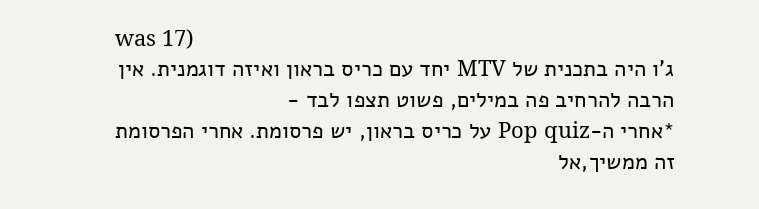was 17)
ג'ו היה בתכנית של MTV יחד עם כריס בראון ואיזה דוגמנית. אין הרבה להרחיב פה במילים, פשוט תצפו לבד -
*אחרי ה-Pop quiz על כריס בראון, יש פרסומת. אחרי הפרסומת זה ממשיך,אל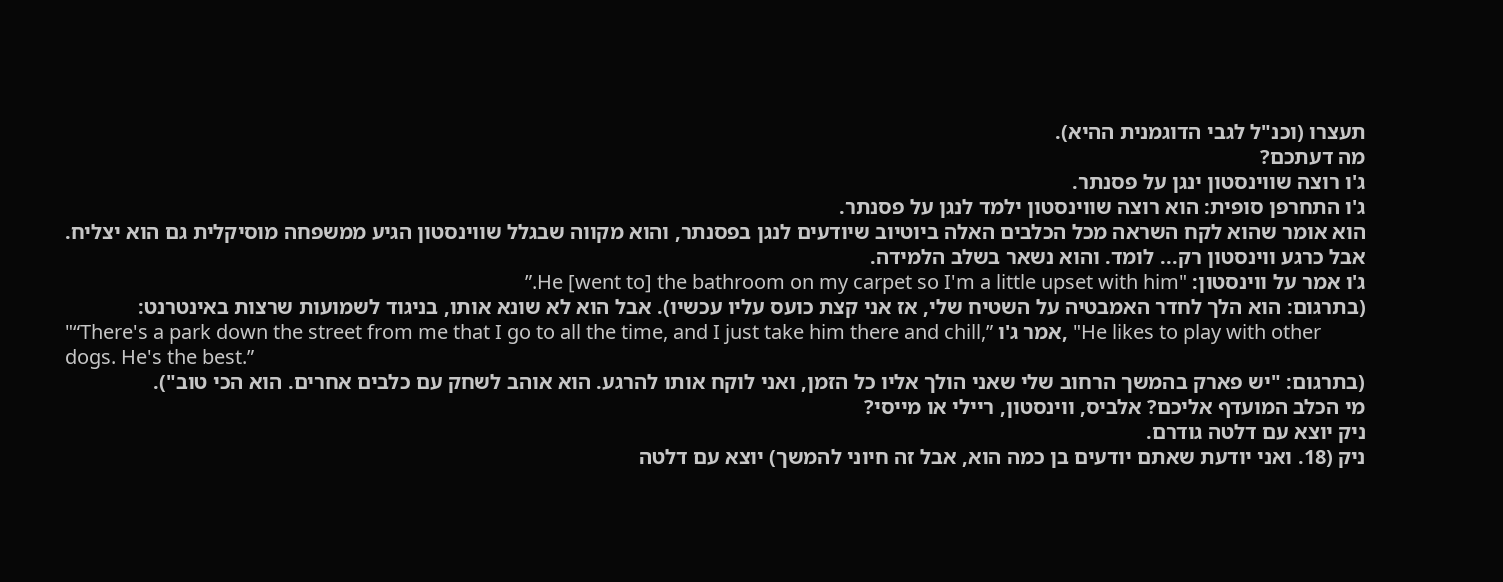תעצרו (וכנ"ל לגבי הדוגמנית ההיא).
מה דעתכם?
ג'ו רוצה שווינסטון ינגן על פסנתר.
ג'ו התחרפן סופית: הוא רוצה שווינסטון ילמד לנגן על פסנתר.
הוא אומר שהוא לקח השראה מכל הכלבים האלה ביוטיוב שיודעים לנגן בפסנתר, והוא מקווה שבגלל שווינסטון הגיע ממשפחה מוסיקלית גם הוא יצליח. אבל כרגע ווינסטון רק... לומד. והוא נשאר בשלב הלמידה.
ג'ו אמר על ווינסטון: "He [went to] the bathroom on my carpet so I'm a little upset with him.”
(בתרגום: הוא הלך לחדר האמבטיה על השטיח שלי, אז אני קצת כועס עליו עכשיו). אבל הוא לא שונא אותו, בניגוד לשמועות שרצות באינטרנט:
"“There's a park down the street from me that I go to all the time, and I just take him there and chill,” אמר ג'ו, "He likes to play with other dogs. He's the best.”
(בתרגום: "יש פארק בהמשך הרחוב שלי שאני הולך אליו כל הזמן, ואני לוקח אותו להרגע. הוא אוהב לשחק עם כלבים אחרים. הוא הכי טוב").
מי הכלב המועדף אליכם? אלביס, ווינסטון, ריילי או מייסי?
ניק יוצא עם דלטה גודרם.
ניק (18. ואני יודעת שאתם יודעים בן כמה הוא, אבל זה חיוני להמשך) יוצא עם דלטה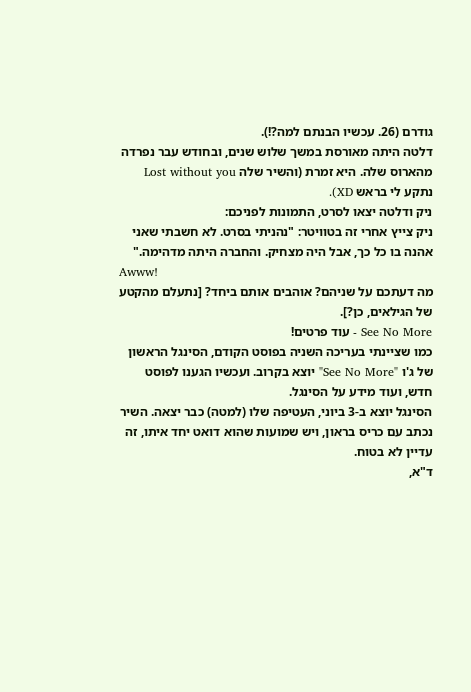גודרם (26. עכשיו הבנתם למה?!).
דלטה היתה מאורסת במשך שלוש שנים, ובחודש עבר נפרדה מהארוס שלה. היא זמרת (והשיר שלה Lost without you נתקע לי בראש XD).
ניק ודלטה יצאו לסרט, התמונות לפניכם:
ניק צייץ אחרי זה בטוויטר: "נהניתי בסרט. לא חשבתי שאני אהנה בו כל כך, אבל היה מצחיק. והחברה היתה מדהימה."
Awww!
מה דעתכם על שניהם? אוהבים אותם ביחד? [נתעלם מהקטע של הגילאים, כן?].
See No More - עוד פרטים!
כמו שציינתי בעריכה השניה בפוסט הקודם, הסינגל הראשון של ג'ו "See No More" יוצא בקרוב. ועכשיו הגענו לפוסט חדש, ועוד מידע על הסינגל.
הסינגל יוצא ב-3 ביוני, העטיפה שלו (למטה) כבר יצאה. השיר נכתב עם כריס בראון, ויש שמועות שהוא דואט יחד איתו, זה עדיין לא בטוח.
ד"א,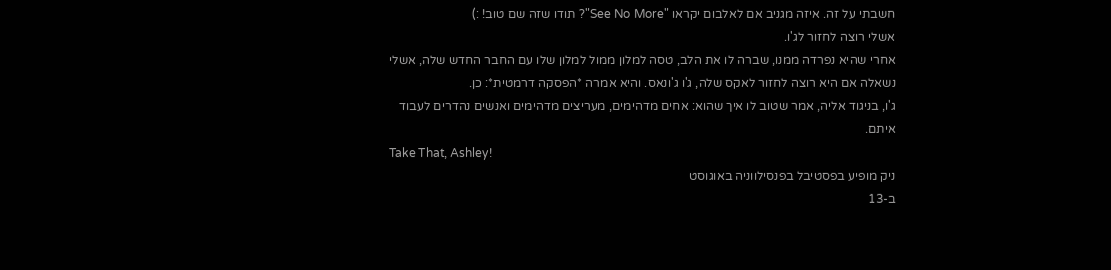חשבתי על זה. איזה מגניב אם לאלבום יקראו "See No More"? תודו שזה שם טוב! :)
אשלי רוצה לחזור לג'ו.
אחרי שהיא נפרדה ממנו, שברה לו את הלב, טסה למלון ממול למלון שלו עם החבר החדש שלה, אשלי נשאלה אם היא רוצה לחזור לאקס שלה, ג'ו ג'ונאס. והיא אמרה *הפסקה דרמטית*: כן.
ג'ו, בניגוד אליה, אמר שטוב לו איך שהוא: אחים מדהימים, מעריצים מדהימים ואנשים נהדרים לעבוד איתם.
Take That, Ashley!
ניק מופיע בפסטיבל בפנסילווניה באוגוסט
ב-13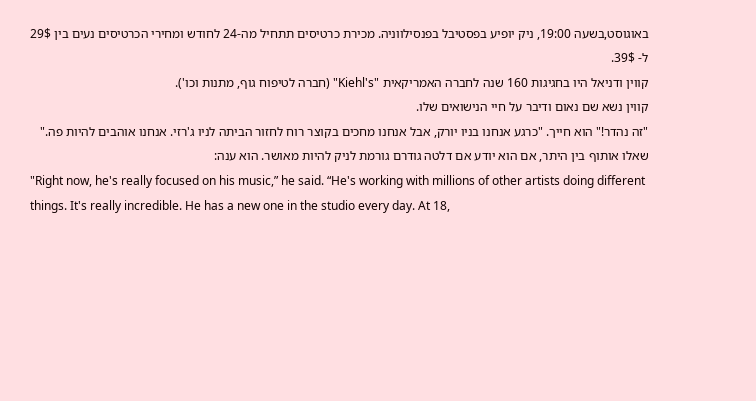באוגוסט,בשעה 19:00, ניק יופיע בפסטיבל בפנסילווניה. מכירת כרטיסים תתחיל מה-24 לחודש ומחירי הכרטיסים נעים בין 29$ ל- 39$.
קווין ודניאל היו בחגיגות 160 שנה לחברה האמריקאית "Kiehl's" (חברה לטיפוח גוף, מתנות וכו').
קווין נשא שם נאום ודיבר על חיי הנישואים שלו.
"זה נהדר!" הוא חייך. "כרגע אנחנו בניו יורק, אבל אנחנו מחכים בקוצר רוח לחזור הביתה לניו ג'רזי. אנחנו אוהבים להיות פה."
שאלו אותוף בין היתר, אם הוא יודע אם דלטה גודרם גורמת לניק להיות מאושר. הוא ענה:
"Right now, he's really focused on his music,” he said. “He's working with millions of other artists doing different things. It's really incredible. He has a new one in the studio every day. At 18,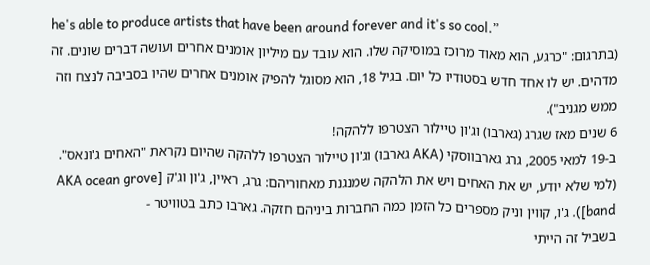he's able to produce artists that have been around forever and it's so cool.”
(בתרגום: "כרגע, הוא מאוד מרוכז במוסיקה שלו. הוא עובד עם מיליון אומנים אחרים ועושה דברים שונים. זה מדהים. יש לו אחד חדש בסטודיו כל יום. בגיל 18, הוא מסוגל להפיק אומנים אחרים שהיו בסביבה לנצח וזה ממש מגניב").
6 שנים מאז שגרג (גארבו) וג'ון טיילור הצטרפו ללהקה!
ב-19 למאי 2005, גרג גארבווסקי (AKA גארבו) וג'ון טיילור הצטרפו ללהקה שהיום נקראת "האחים ג'ונאס". (למי שלא יודע, יש את האחים ויש את הלהקה שמנגנת מאחוריהם: גרג, ראיין, ג'ון וג'ק [AKA ocean grove band]). ג'ו, קווין וניק מספרים כל הזמן כמה החברות ביניהם חזקה. גארבו כתב בטוויטר -
בשביל זה הייתי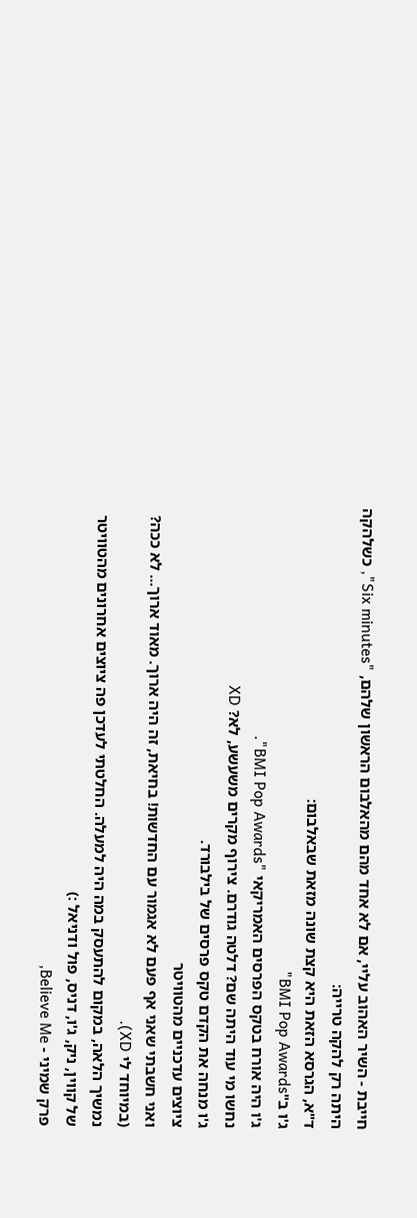חייבת - השיר האהוב עליי, אם לא אחד מהם מהאלבום הראשון שלהם, "Six minutes", כשלהקה היתה רק להקה טרייה:
ד"א, הגרסא הזאת היא קצת שונה מזאת שבאלבום:
ג'ו ב"BMI Pop Awards"
ג'ו היה אורח בטקס הפרסים האמריקאי "BMI Pop Awards".
נחשו מי עוד היתה שם? דלטה גודרם. צירוף מקרים משעשע, לא? XD
ג'ו מנחה את הקדם טקס פרסים של בילבורד.
ציוצים עדכניים מהטוויטר
ואני חשבתי שאני אף פעם לא אגמור עם החדשות! בחיאת, זה היה ארוך. מאוד ארוך... לא ככה? (במיוחד לי XD).
נמשיך הלאה, במקום להתעסק במה היה למעלה. החלטתי לעדכן פה ציוצים אחרונים מהטוויטר של קווין, ניק, ג'ו, דניס, פול ודניאל :)
פרק שמיני - Believe Me,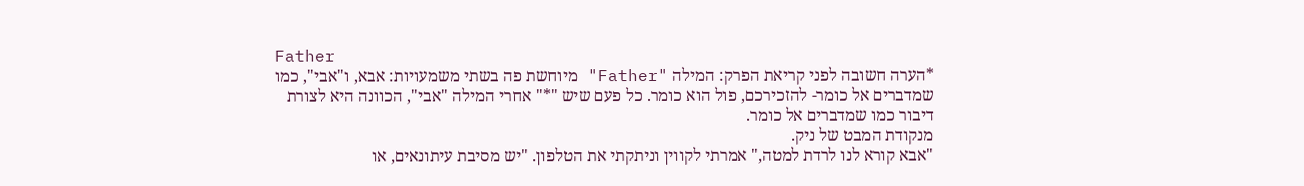Father
*הערה חשובה לפני קריאת הפרק: המילה "Father" מיוחשת פה בשתי משמעויות: אבא, ו"אבי", כמו שמדברים אל כומר- להזכירכם, פול הוא כומר. כל פעם שיש "*" אחרי המילה "אבי", הכוונה היא לצורת דיבור כמו שמדברים אל כומר.
מנקודת המבט של ניק.
"אבא קורא לנו לרדת למטה," אמרתי לקווין וניתקתי את הטלפון. "יש מסיבת עיתונאים, או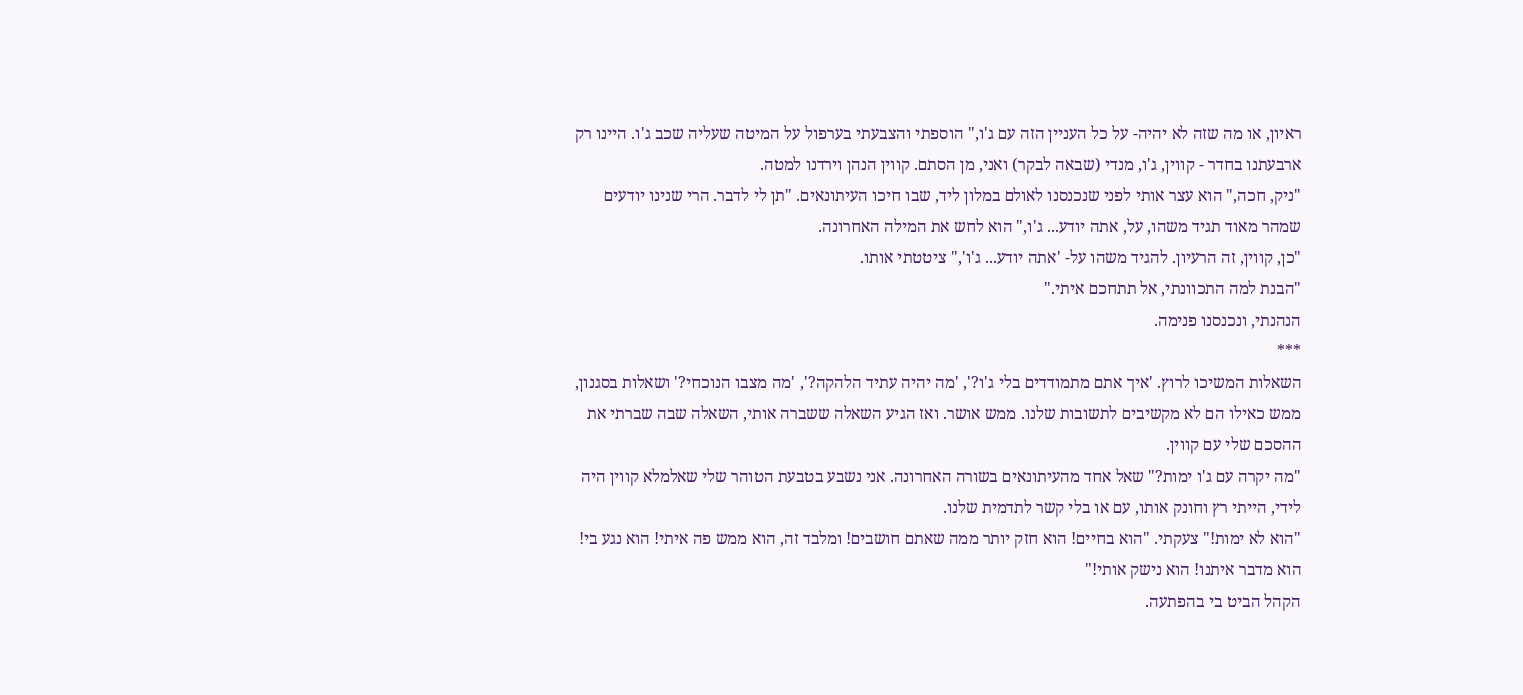ראיון, או מה שזה לא יהיה- על כל העניין הזה עם ג'ו," הוספתי והצבעתי בערפול על המיטה שעליה שכב ג'ו. היינו רק ארבעתנו בחדר - קווין, ג'ו, מנדי (שבאה לבקר) ואני, מן הסתם. קווין הנהן וירדנו למטה.
"ניק, חכה," הוא עצר אותי לפני שנכנסנו לאולם במלון ליד, שבו חיכו העיתונאים. "תן לי לדבר. הרי שנינו יודעים שמהר מאוד תגיד משהו, על, אתה יודע... ג'ו," הוא לחש את המילה האחרונה.
"כן, קווין, זה הרעיון. להגיד משהו על- 'אתה יודע... ג'ו'," ציטטתי אותו.
"הבנת למה התכוונתי, אל תתחכם איתי."
הנהנתי, ונכנסנו פנימה.
***
השאלות המשיכו לרוץ. 'איך אתם מתמודדים בלי ג'ו?', 'מה יהיה עתיד הלהקה?', 'מה מצבו הנוכחי?' ושאלות בסגנון, ממש כאילו הם לא מקשיבים לתשובות שלנו. ממש אושר. ואז הגיע השאלה ששברה אותי, השאלה שבה שברתי את ההסכם שלי עם קווין.
"מה יקרה עם ג'ו ימות?" שאל אחד מהעיתונאים בשורה האחרונה. אני נשבע בטבעת הטוהר שלי שאלמלא קווין היה לידי, הייתי רץ וחונק אותו, עם או בלי קשר לתדמית שלנו.
"הוא לא ימות!" צעקתי. "הוא בחיים! הוא חזק יותר ממה שאתם חושבים! ומלבד זה, הוא ממש פה איתי! הוא נגע בי! הוא מדבר איתנו! הוא נישק אותי!"
הקהל הביט בי בהפתעה.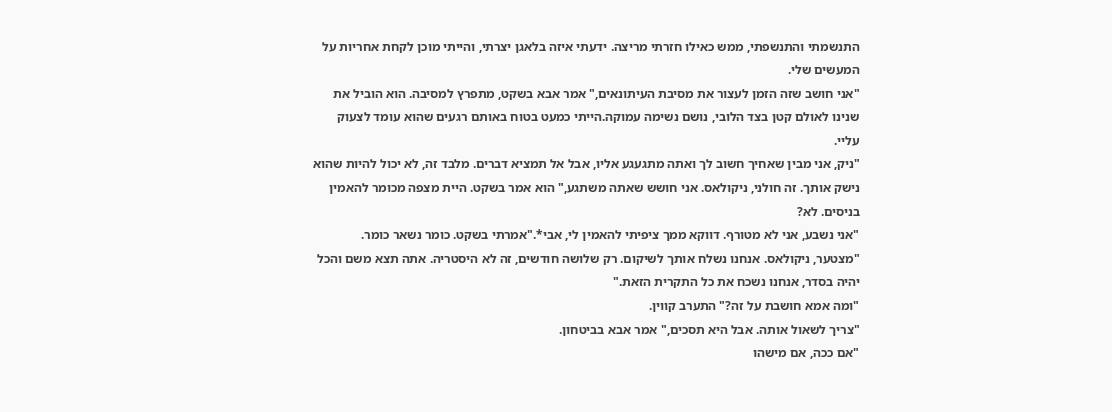התנשמתי והתנשפתי, ממש כאילו חזרתי מריצה. ידעתי איזה בלאגן יצרתי, והייתי מוכן לקחת אחריות על המעשים שלי.
"אני חושב שזה הזמן לעצור את מסיבת העיתונאים," אמר אבא בשקט, מתפרץ למסיבה. הוא הוביל את שנינו לאולם קטן בצד הלובי, נושם נשימה עמוקה.הייתי כמעט בטוח באותם רגעים שהוא עומד לצעוק עליי.
"ניק, אני מבין שאחיך חשוב לך ואתה מתגעגע אליו, אבל אל תמציא דברים. מלבד זה, לא יכול להיות שהוא נישק אותך. זה חולני, ניקולאס. אני חושש שאתה משתגע," הוא אמר בשקט. היית מצפה מכומר להאמין בניסים. לא?
"אני נשבע, אני לא מטורף. דווקא ממך ציפיתי להאמין לי, אבי*."אמרתי בשקט. כומר נשאר כומר.
"מצטער, ניקולאס. אנחנו נשלח אותך לשיקום. רק שלושה חודשים, זה לא היסטריה. אתה תצא משם והכל יהיה בסדר, אנחנו נשכח את כל התקרית הזאת."
"ומה אמא חושבת על זה?" התערב קווין.
"צריך לשאול אותה. אבל היא תסכים," אמר אבא בביטחון.
"אם ככה, אם מישהו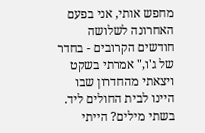מחפש אותי, אני בפעם האחרונה לשלושה חודשים הקרובים - בחדר של ג'ו," אמרתי בשקט ויצאתי מהחדרון שבו היינו לבית החולים ליד.
בשתי מילים? הייתי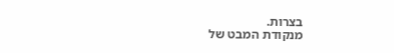בצרות.
מנקודת המבט של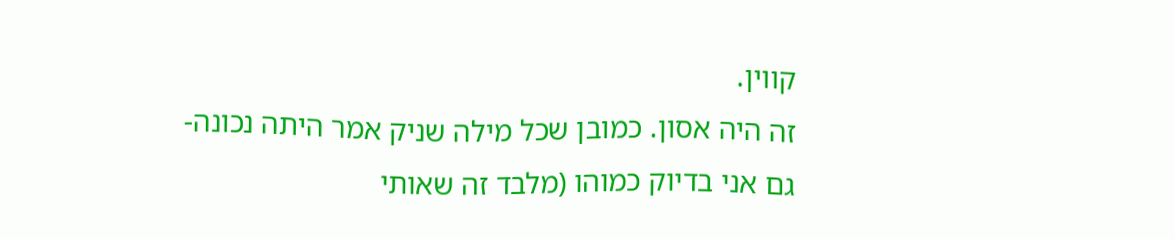קווין.
זה היה אסון. כמובן שכל מילה שניק אמר היתה נכונה- גם אני בדיוק כמוהו (מלבד זה שאותי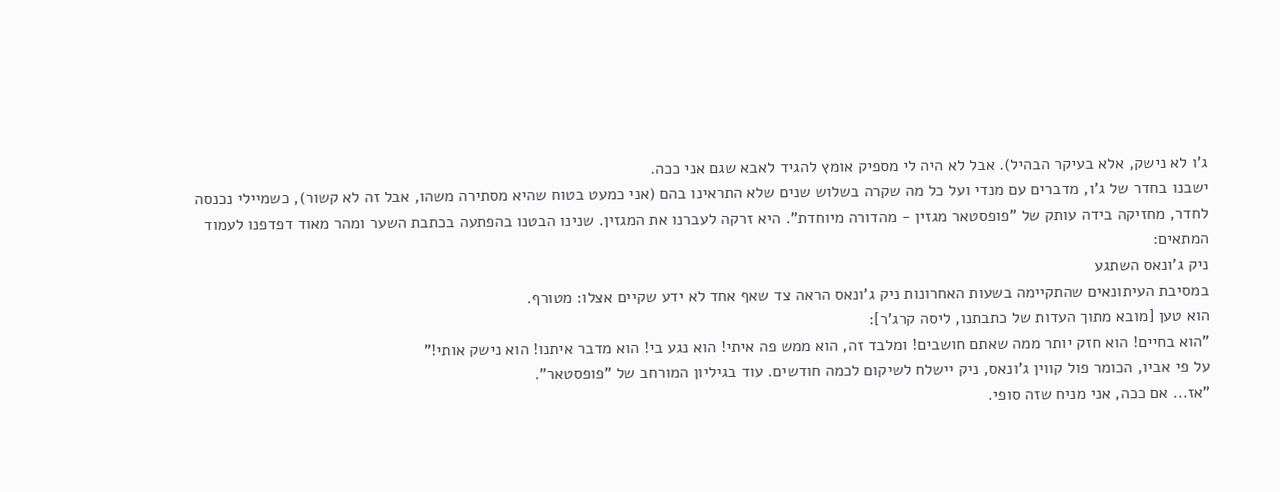ג'ו לא נישק, אלא בעיקר הבהיל). אבל לא היה לי מספיק אומץ להגיד לאבא שגם אני ככה.
ישבנו בחדר של ג'ו, מדברים עם מנדי ועל כל מה שקרה בשלוש שנים שלא התראינו בהם (אני כמעט בטוח שהיא מסתירה משהו, אבל זה לא קשור), כשמיילי נכנסה לחדר, מחזיקה בידה עותק של "פופסטאר מגזין - מהדורה מיוחדת". היא זרקה לעברנו את המגזין. שנינו הבטנו בהפתעה בכתבת השער ומהר מאוד דפדפנו לעמוד המתאים:
ניק ג'ונאס השתגע
במסיבת העיתונאים שהתקיימה בשעות האחרונות ניק ג'ונאס הראה צד שאף אחד לא ידע שקיים אצלו: מטורף.
הוא טען [מובא מתוך העדות של כתבתנו, ליסה קרג'ר]:
"הוא בחיים! הוא חזק יותר ממה שאתם חושבים! ומלבד זה, הוא ממש פה איתי! הוא נגע בי! הוא מדבר איתנו! הוא נישק אותי!"
על פי אביו, הכומר פול קווין ג'ונאס, ניק יישלח לשיקום לכמה חודשים. עוד בגיליון המורחב של "פופסטאר".
"אז... אם ככה, אני מניח שזה סופי.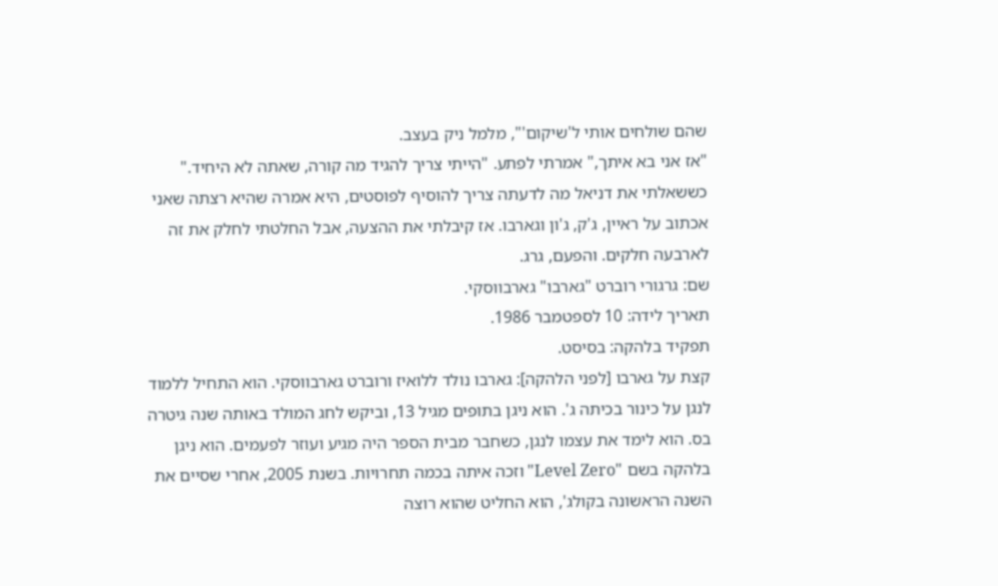שהם שולחים אותי ל'שיקום'", מלמל ניק בעצב.
"אז אני בא איתך," אמרתי לפתע. "הייתי צריך להגיד מה קורה, שאתה לא היחיד."
כששאלתי את דניאל מה לדעתה צריך להוסיף לפוסטים, היא אמרה שהיא רצתה שאני אכתוב על ראיין, ג'ק, ג'ון וגארבו. אז קיבלתי את ההצעה, אבל החלטתי לחלק את זה לארבעה חלקים. והפעם, גרג.
שם: גרגורי רוברט "גארבו" גארבווסקי.
תאריך לידה: 10 לספטמבר 1986.
תפקיד בלהקה: בסיסט.
קצת על גארבו [לפני הלהקה]: גארבו נולד ללואיז ורוברט גארבווסקי. הוא התחיל ללמוד לנגן על כינור בכיתה ג'. הוא ניגן בתופים מגיל 13, וביקש לחג המולד באותה שנה גיטרה בס. הוא לימד את עצמו לנגן, כשחבר מבית הספר היה מגיע ועוזר לפעמים. הוא ניגן בלהקה בשם "Level Zero" וזכה איתה בכמה תחרויות. בשנת 2005, אחרי שסיים את השנה הראשונה בקולג', הוא החליט שהוא רוצה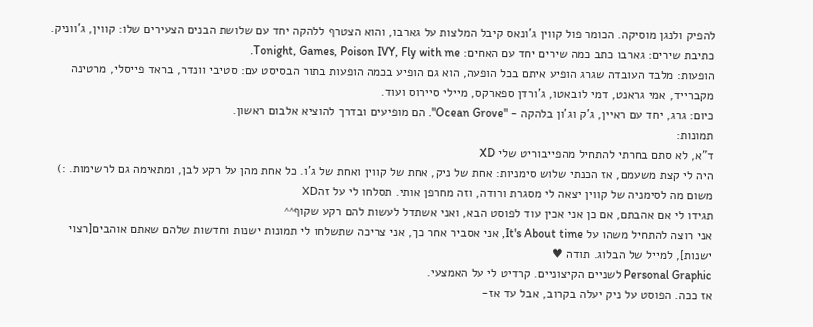להפיק ולנגן מוסיקה. הכומר פול קווין ג'ונאס קיבל המלצות על גארבו, והוא הצטרף ללהקה יחד עם שלושת הבנים הצעירים שלו: קווין, ג'ווניק.
כתיבת שירים: גארבו כתב כמה שירים יחד עם האחים: Tonight, Games, Poison IVY, Fly with me.
הופעות: מלבד העובדה שגרג הופיע איתם בכל הופעה, הוא גם הופיע בכמה הופעות בתור הבסיסט עם: סטיבי וונדר, בראד פייסלי, מרטינה מקברייד, אמי גראנט, דמי לובאטו, ג'ורדן ספארקס, מיילי סיירוס ועוד.
כיום: גרג, יחד עם ראיין, ג'ק וג'ון בלהקה - "Ocean Grove". הם מופיעים ובדרך להוציא אלבום ראשון.
תמונות:
ד"א, לא סתם בחרתי להתחיל מהפייבוריט שלי XD
היה לי קצת משעמם, אז הכנתי שלוש סימניות: אחת של ניק, אחת של קווין ואחת של ג'ו. כל אחת מהן על רקע לבן, ומתאימה גם לרשימות. :)
משום מה לסימניה של קווין יצאה לי מסגרת ורודה, וזה מחרפן אותי. תסלחו לי על זהXD
תגידו לי אם אהבתם, אם כן אני אכין עוד לפוסט הבא, ואני אשתדל לעשות להם רקע שקוף^^
אני רוצה להתחיל משהו על It's About time, אני אסביר אחר כך, אני צריכה שתשלחו לי תמונות ישנות וחדשות שלהם שאתם אוהבים[רצוי ישנות], למייל של הבלוג. תודה ♥
Personal Graphic לשניים הקיצוניים. קרדיט לי על האמצעי.
אז ככה. הפוסט על ניק יעלה בקרוב, אבל עד אז-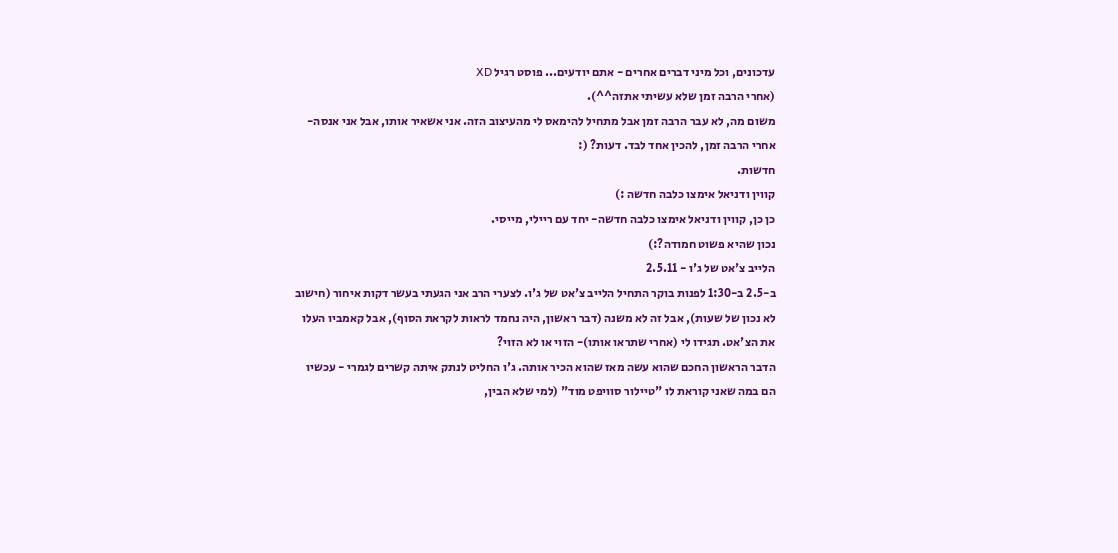עדכונים, וכל מיני דברים אחרים - אתם יודעים... פוסט רגיל XD
(אחרי הרבה זמן שלא עשיתי אתזה^^).
משום מה, לא עבר הרבה זמן אבל מתחיל להימאס לי מהעיצוב הזה. אני אשאיר אותו, אבל אני אנסה-אחרי הרבה זמן, להכין אחד לבד. דעות? (:
חדשות.
קווין ודניאל אימצו כלבה חדשה :)
כן כן, קווין ודניאל אימצו כלבה חדשה- יחד עם ריילי, מייסי.
נכון שהיא פשוט חמודה?:)
הלייב צ'אט של ג'ו - 2.5.11
ב-2.5 ב-1:30 לפנות בוקר התחיל הלייב צ'אט של ג'ו. לצערי הרב אני הגעתי בעשר דקות איחור (חישוב לא נכון של שעות), אבל זה לא משנה (דבר ראשון, היה נחמד לראות לקראת הסוף), אבל קאמביו העלו את הצ'אט. תגידו לי (אחרי שתראו אותו)- הזוי או לא הזוי?
הדבר הראשון החכם שהוא עשה מאז שהוא הכיר אותה. ג'ו החליט לנתק איתה קשרים לגמרי - עכשיו הם במה שאני קוראת לו "טיילור סוויפט מוד" (למי שלא הבין,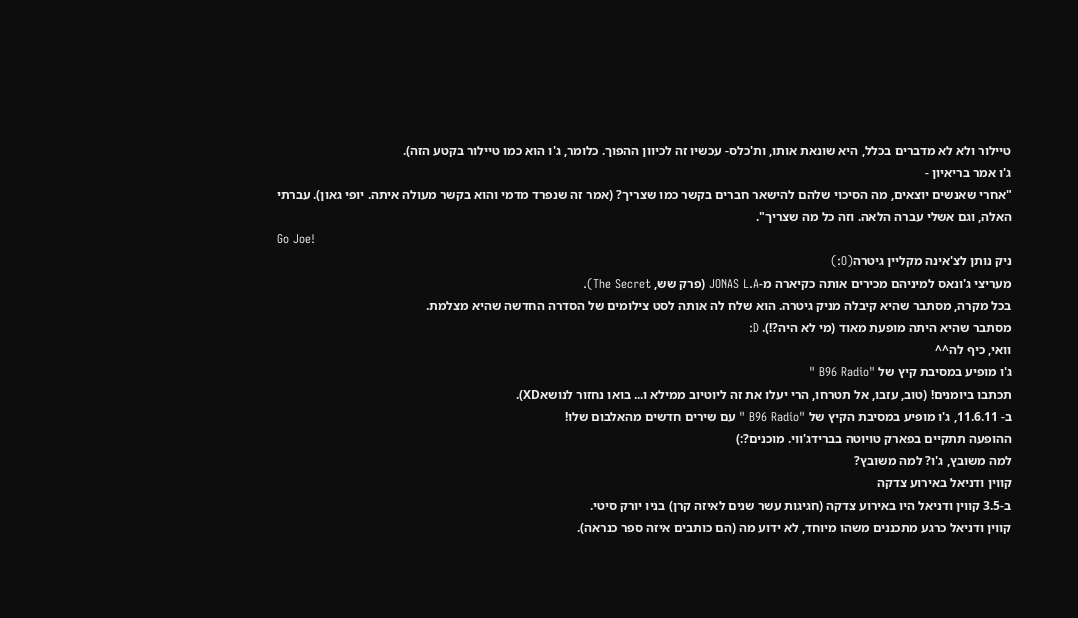טיילור ולא לא מדברים בכלל, היא שונאת אותו, ות'כלס- עכשיו זה לכיוון ההפוך. כלומר, ג'ו הוא כמו טיילור בקטע הזה).
ג'ו אמר בריאיון -
"אחרי שאנשים יוצאים, מה הסיכוי שלהם להישאר חברים בקשר כמו שצריך? (אמר זה שנפרד מדמי והוא בקשר מעולה איתה. יופי גאון). עברתי האלה, וגם אשלי עברה הלאה. וזה כל מה שצריך".
Go Joe!
ניק נותן לצ'אינה מקליין גיטרה(O:)
מעריצי ג'ונאס למיניהם מכירים אותה כקיארה מ-JONAS L.A (פרק שש, The Secret).
בכל מקרה, מסתבר שהיא קיבלה מניק גיטרה. הוא שלח לה אותה לסט צילומים של הסדרה החדשה שהיא מצלמת.
מסתבר שהיא היתה מופעת מאוד (מי לא היה?!). D:
וואי, כיף לה^^
ג'ו מופיע במסיבת קיץ של "B96 Radio "
תכתבו ביומנים! (טוב, עזבו, אל תטרחו, הרי יעלו את זה ליוטיוב ממילא ו... בואו נחזור לנושאXD).
ב- 11.6.11, ג'ו מופיע במסיבת הקיץ של "B96 Radio " עם שירים חדשים מהאלבום שלו!
ההופעה תתקיים בפארק טויוטה בברידג'ווי. מוכנים?:)
למה משובץ, ג'ו? למה משובץ?
קווין ודניאל באירוע צדקה
ב-3.5 קווין ודניאל היו באירוע צדקה (חגיגות עשר שנים לאיזה קרן) בניו יורק סיטי.
קווין ודניאל כרגע מתכננים משהו מיוחד, לא ידוע מה (הם כותבים איזה ספר כנראה).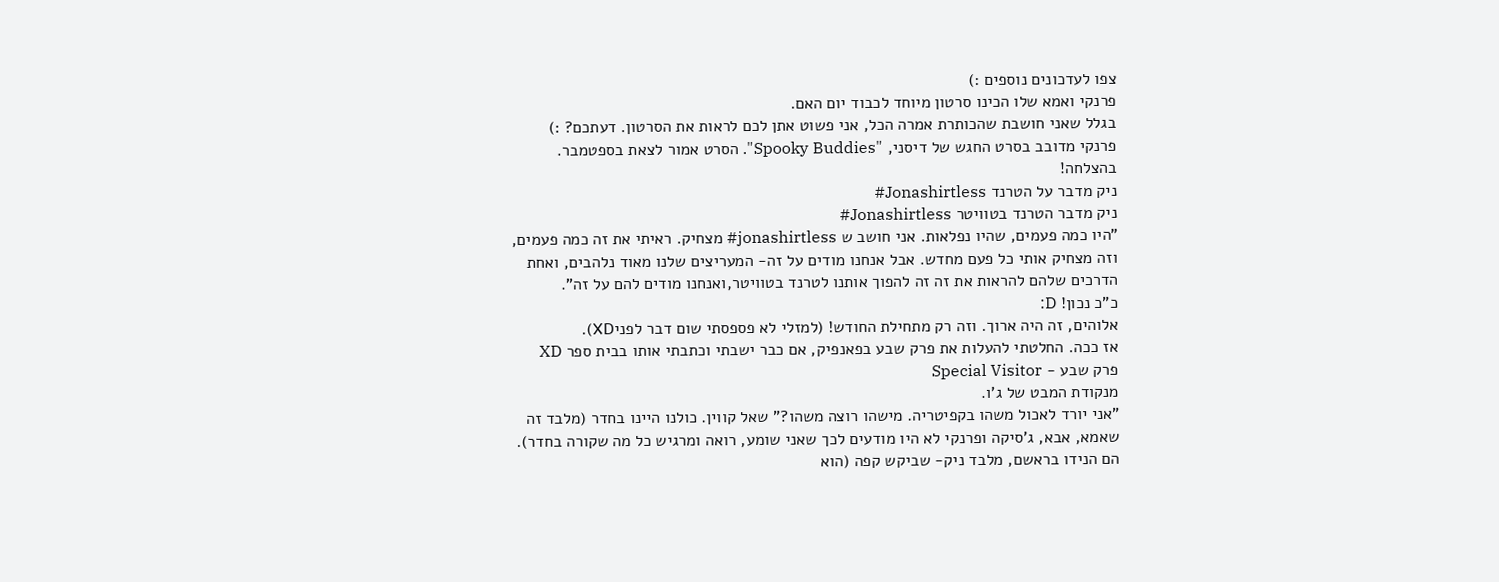צפו לעדכונים נוספים :)
פרנקי ואמא שלו הכינו סרטון מיוחד לכבוד יום האם.
בגלל שאני חושבת שהכותרת אמרה הכל, אני פשוט אתן לכם לראות את הסרטון. דעתכם? :)
פרנקי מדובב בסרט החגש של דיסני, "Spooky Buddies". הסרט אמור לצאת בספטמבר.
בהצלחה!
ניק מדבר על הטרנד Jonashirtless#
ניק מדבר הטרנד בטוויטר Jonashirtless#
"היו כמה פעמים, שהיו נפלאות. אני חושב ש jonashirtless# מצחיק. ראיתי את זה כמה פעמים, וזה מצחיק אותי כל פעם מחדש. אבל אנחנו מודים על זה- המעריצים שלנו מאוד נלהבים, ואחת הדרכים שלהם להראות את זה זה להפוך אותנו לטרנד בטוויטר,ואנחנו מודים להם על זה".
כ"כ נכון! D:
אלוהים, זה היה ארוך. וזה רק מתחילת החודש! (למזלי לא פספסתי שום דבר לפניXD).
אז ככה. החלטתי להעלות את פרק שבע בפאנפיק, אם כבר ישבתי וכתבתי אותו בבית ספר XD
פרק שבע - Special Visitor
מנקודת המבט של ג'ו.
"אני יורד לאכול משהו בקפיטריה. מישהו רוצה משהו?" שאל קווין. כולנו היינו בחדר (מלבד זה שאמא, אבא, ג'סיקה ופרנקי לא היו מודעים לכך שאני שומע, רואה ומרגיש כל מה שקורה בחדר).
הם הנידו בראשם, מלבד ניק- שביקש קפה (הוא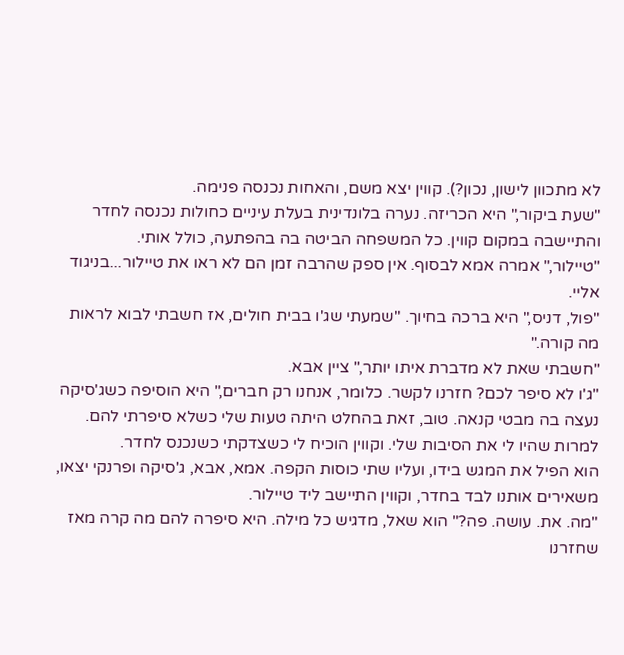לא מתכוון לישון, נכון?). קווין יצא משם, והאחות נכנסה פנימה.
"שעת ביקור," היא הכריזה. נערה בלונדינית בעלת עיניים כחולות נכנסה לחדר והתיישבה במקום קווין. כל המשפחה הביטה בה בהפתעה, כולל אותי.
"טיילור," אמרה אמא לבסוף. אין ספק שהרבה זמן הם לא ראו את טיילור...בניגוד אליי.
"פול, דניס," היא ברכה בחיוך. "שמעתי שג'ו בבית חולים, אז חשבתי לבוא לראות מה קורה."
"חשבתי שאת לא מדברת איתו יותר," ציין אבא.
"ג'ו לא סיפר לכם? חזרנו לקשר. כלומר, אנחנו רק חברים," היא הוסיפה כשג'סיקה נעצה בה מבטי קנאה. טוב, זאת בהחלט היתה טעות שלי כשלא סיפרתי להם. למרות שהיו לי את הסיבות שלי. וקווין הוכיח לי כשצדקתי כשנכנס לחדר.
הוא הפיל את המגש בידו, ועליו שתי כוסות הקפה. אמא, אבא, ג'סיקה ופרנקי יצאו, משאירים אותנו לבד בחדר, וקווין התיישב ליד טיילור.
"מה. את. עושה. פה?" הוא שאל, מדגיש כל מילה. היא סיפרה להם מה קרה מאז שחזרנו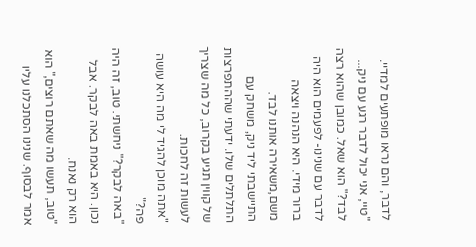לדבר, והם נראו מופתעים למדיי.
"טיי, אני יכול לדבר רגע עם ניק... לבד?" הוא שאל. כמובן שהוא רצה לדבר עם שנינו- לפעמים הוא היה ברור מידי. היא הנהנה ויצאה משם,משאירה אותנו לבד.
התיישבתי ליד ניק, משחק עם התלתלים שלו. ידעתי שההתפרצות של קווין תגיע בקרוב, כל מה שצריך לעשות זה לחכות.
"אתה מוכן להגיד לי מה היא עושה פה?"
"באה לבקר?" ניחשתי. טוב, זה היה נכון. היא באמת באה לבקר. אבל הוא רק נאנח.
"טוב, תעשו מה שאתם רוצים," הוא אמר לבסוף. שנינו הסתכלנו עליו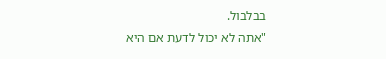בבלבול.
"אתה לא יכול לדעת אם היא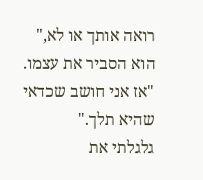רואה אותך או לא," הוא הסביר את עצמו. "אז אני חושב שכדאי שהיא תלך."
גלגלתי את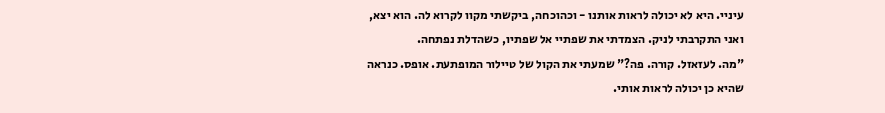עיניי. היא לא יכולה לראות אותנו - וכהוכחה, ביקשתי מקוו לקרוא לה. הוא יצא, ואני התקרבתי לניק. הצמדתי את שפתיי אל שפתיו, כשהדלת נפתחה.
"מה. לעזאזל. קורה. פה?" שמעתי את הקול של טיילור המופתעת. אופס. כנראה שהיא כן יכולה לראות אותי.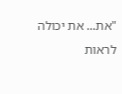"את... את יכולה לראות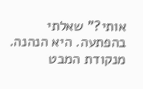אותי?" שאלתי בהפתעה. היא הנהנה.
מנקודת המבט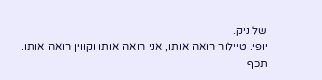של ניק.
יופי. טיילור רואה אותו, אני רואה אותו וקווין רואה אותו. תכף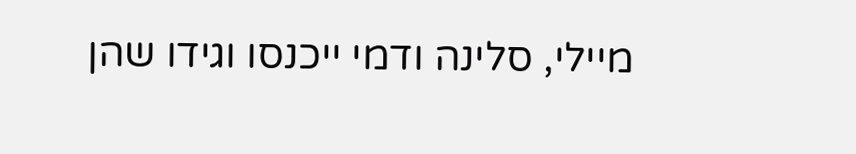מיילי, סלינה ודמי ייכנסו וגידו שהן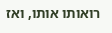רואותו אותו, ואז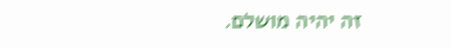זה יהיה מושלם.